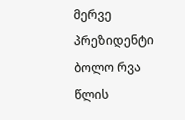მერვე პრეზიდენტი ბოლო რვა წლის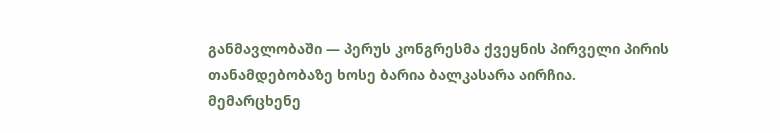განმავლობაში — პერუს კონგრესმა ქვეყნის პირველი პირის თანამდებობაზე ხოსე ბარია ბალკასარა აირჩია.
მემარცხენე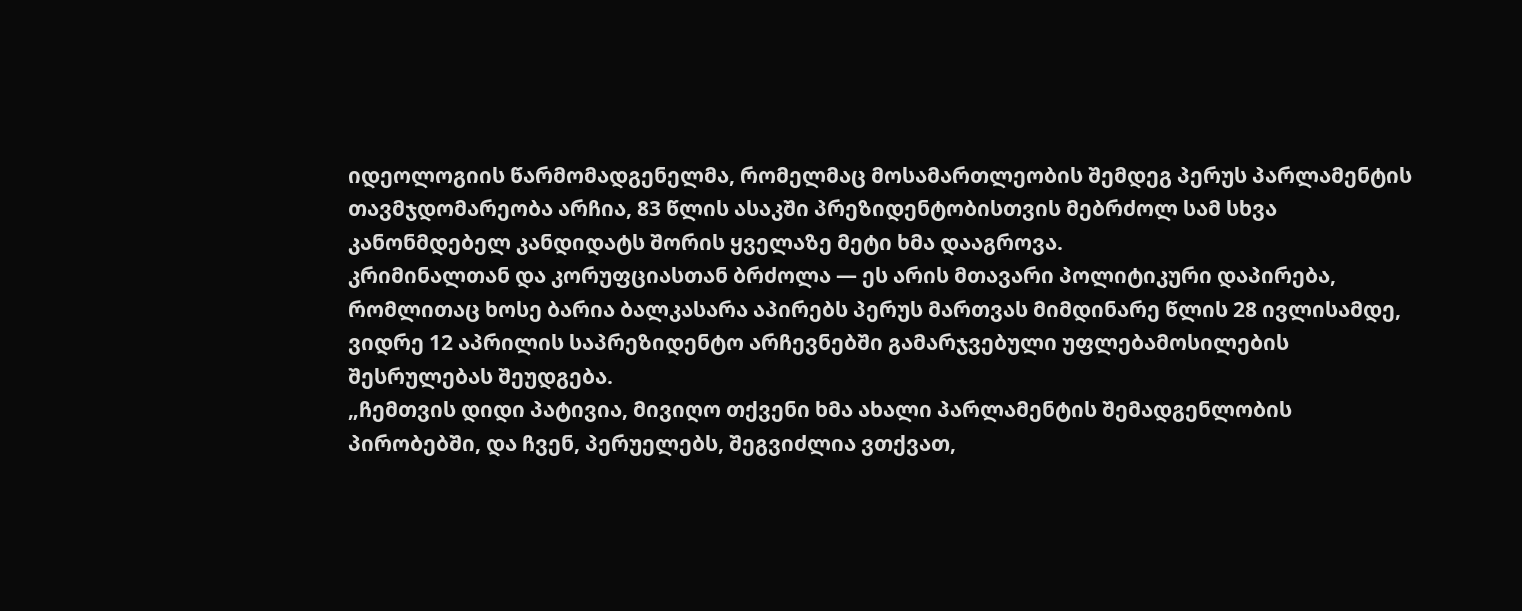იდეოლოგიის წარმომადგენელმა, რომელმაც მოსამართლეობის შემდეგ პერუს პარლამენტის თავმჯდომარეობა არჩია, 83 წლის ასაკში პრეზიდენტობისთვის მებრძოლ სამ სხვა კანონმდებელ კანდიდატს შორის ყველაზე მეტი ხმა დააგროვა.
კრიმინალთან და კორუფციასთან ბრძოლა — ეს არის მთავარი პოლიტიკური დაპირება, რომლითაც ხოსე ბარია ბალკასარა აპირებს პერუს მართვას მიმდინარე წლის 28 ივლისამდე, ვიდრე 12 აპრილის საპრეზიდენტო არჩევნებში გამარჯვებული უფლებამოსილების შესრულებას შეუდგება.
„ჩემთვის დიდი პატივია, მივიღო თქვენი ხმა ახალი პარლამენტის შემადგენლობის პირობებში, და ჩვენ, პერუელებს, შეგვიძლია ვთქვათ,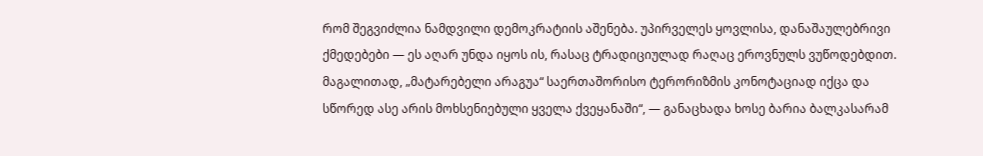რომ შეგვიძლია ნამდვილი დემოკრატიის აშენება. უპირველეს ყოვლისა, დანაშაულებრივი ქმედებები — ეს აღარ უნდა იყოს ის, რასაც ტრადიციულად რაღაც ეროვნულს ვუწოდებდით. მაგალითად, „მატარებელი არაგუა“ საერთაშორისო ტერორიზმის კონოტაციად იქცა და სწორედ ასე არის მოხსენიებული ყველა ქვეყანაში“, — განაცხადა ხოსე ბარია ბალკასარამ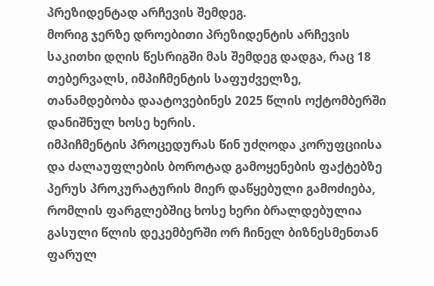პრეზიდენტად არჩევის შემდეგ.
მორიგ ჯერზე დროებითი პრეზიდენტის არჩევის საკითხი დღის წესრიგში მას შემდეგ დადგა, რაც 18 თებერვალს, იმპიჩმენტის საფუძველზე, თანამდებობა დაატოვებინეს 2025 წლის ოქტომბერში დანიშნულ ხოსე ხერის.
იმპიჩმენტის პროცედურას წინ უძღოდა კორუფციისა და ძალაუფლების ბოროტად გამოყენების ფაქტებზე პერუს პროკურატურის მიერ დაწყებული გამოძიება, რომლის ფარგლებშიც ხოსე ხერი ბრალდებულია გასული წლის დეკემბერში ორ ჩინელ ბიზნესმენთან ფარულ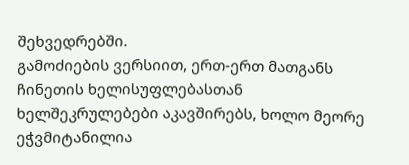შეხვედრებში.
გამოძიების ვერსიით, ერთ-ერთ მათგანს ჩინეთის ხელისუფლებასთან ხელშეკრულებები აკავშირებს, ხოლო მეორე ეჭვმიტანილია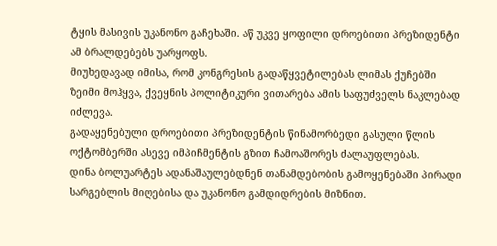ტყის მასივის უკანონო გაჩეხაში. აწ უკვე ყოფილი დროებითი პრეზიდენტი ამ ბრალდებებს უარყოფს.
მიუხედავად იმისა, რომ კონგრესის გადაწყვეტილებას ლიმას ქუჩებში ზეიმი მოჰყვა, ქვეყნის პოლიტიკური ვითარება ამის საფუძველს ნაკლებად იძლევა.
გადაყენებული დროებითი პრეზიდენტის წინამორბედი გასული წლის ოქტომბერში ასევე იმპიჩმენტის გზით ჩამოაშორეს ძალაუფლებას.
დინა ბოლუარტეს ადანაშაულებდნენ თანამდებობის გამოყენებაში პირადი სარგებლის მიღებისა და უკანონო გამდიდრების მიზნით.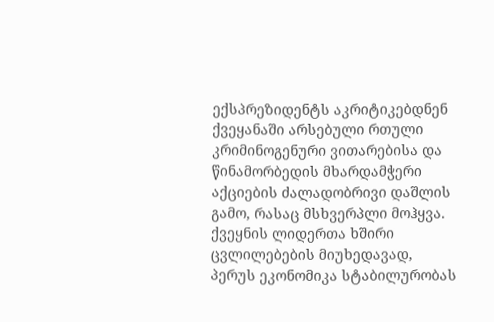ექსპრეზიდენტს აკრიტიკებდნენ ქვეყანაში არსებული რთული კრიმინოგენური ვითარებისა და წინამორბედის მხარდამჭერი აქციების ძალადობრივი დაშლის გამო, რასაც მსხვერპლი მოჰყვა.
ქვეყნის ლიდერთა ხშირი ცვლილებების მიუხედავად, პერუს ეკონომიკა სტაბილურობას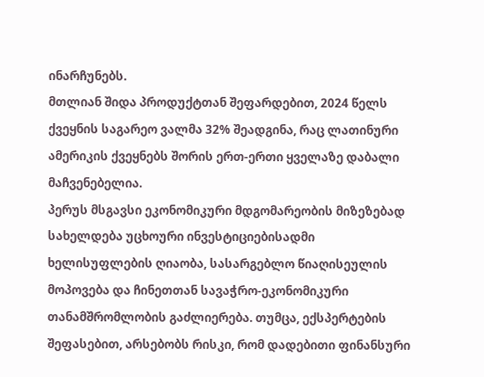ინარჩუნებს.
მთლიან შიდა პროდუქტთან შეფარდებით, 2024 წელს ქვეყნის საგარეო ვალმა 32% შეადგინა, რაც ლათინური ამერიკის ქვეყნებს შორის ერთ-ერთი ყველაზე დაბალი მაჩვენებელია.
პერუს მსგავსი ეკონომიკური მდგომარეობის მიზეზებად სახელდება უცხოური ინვესტიციებისადმი ხელისუფლების ღიაობა, სასარგებლო წიაღისეულის მოპოვება და ჩინეთთან სავაჭრო-ეკონომიკური თანამშრომლობის გაძლიერება. თუმცა, ექსპერტების შეფასებით, არსებობს რისკი, რომ დადებითი ფინანსური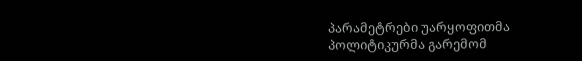პარამეტრები უარყოფითმა პოლიტიკურმა გარემომ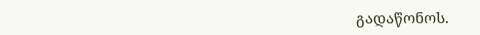გადაწონოს.